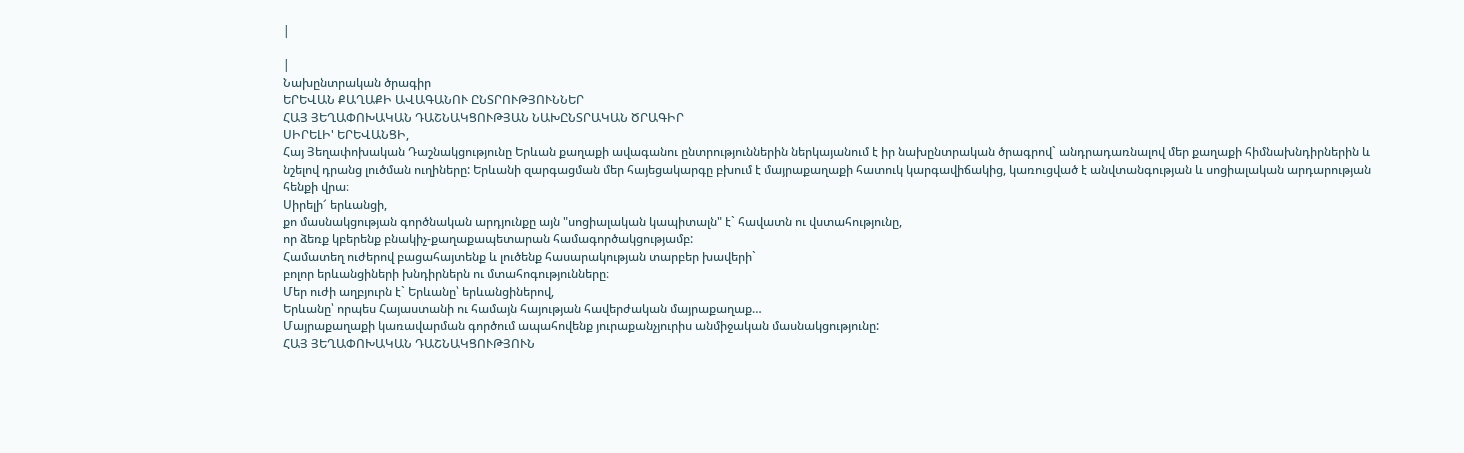|

|
Նախընտրական ծրագիր
ԵՐԵՎԱՆ ՔԱՂԱՔԻ ԱՎԱԳԱՆՈՒ ԸՆՏՐՈՒԹՅՈՒՆՆԵՐ
ՀԱՅ ՅԵՂԱՓՈԽԱԿԱՆ ԴԱՇՆԱԿՑՈՒԹՅԱՆ ՆԱԽԸՆՏՐԱԿԱՆ ԾՐԱԳԻՐ
ՍԻՐԵԼԻ' ԵՐԵՎԱՆՑԻ,
Հայ Յեղափոխական Դաշնակցությունը Երևան քաղաքի ավագանու ընտրություններին ներկայանում է իր նախընտրական ծրագրով` անդրադառնալով մեր քաղաքի հիմնախնդիրներին և նշելով դրանց լուծման ուղիները: Երևանի զարգացման մեր հայեցակարգը բխում է մայրաքաղաքի հատուկ կարգավիճակից, կառուցված է անվտանգության և սոցիալական արդարության հենքի վրա։
Սիրելի՜ երևանցի,
քո մասնակցության գործնական արդյունքը այն "սոցիալական կապիտալն" է` հավատն ու վստահությունը,
որ ձեռք կբերենք բնակիչ-քաղաքապետարան համագործակցությամբ:
Համատեղ ուժերով բացահայտենք և լուծենք հասարակության տարբեր խավերի`
բոլոր երևանցիների խնդիրներն ու մտահոգությունները։
Մեր ուժի աղբյուրն է` Երևանը՝ երևանցիներով,
Երևանը՝ որպես Հայաստանի ու համայն հայության հավերժական մայրաքաղաք…
Մայրաքաղաքի կառավարման գործում ապահովենք յուրաքանչյուրիս անմիջական մասնակցությունը:
ՀԱՅ ՅԵՂԱՓՈԽԱԿԱՆ ԴԱՇՆԱԿՑՈՒԹՅՈՒՆ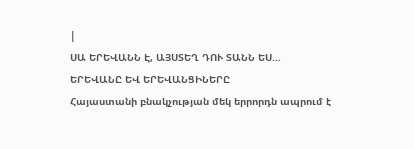|
ՍԱ ԵՐԵՎԱՆՆ Է, ԱՅՍՏԵՂ ԴՈՒ ՏԱՆՆ ԵՍ...
ԵՐԵՎԱՆԸ ԵՎ ԵՐԵՎԱՆՑԻՆԵՐԸ
Հայաստանի բնակչության մեկ երրորդն ապրում է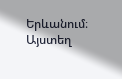Երևանում։ Այստեղ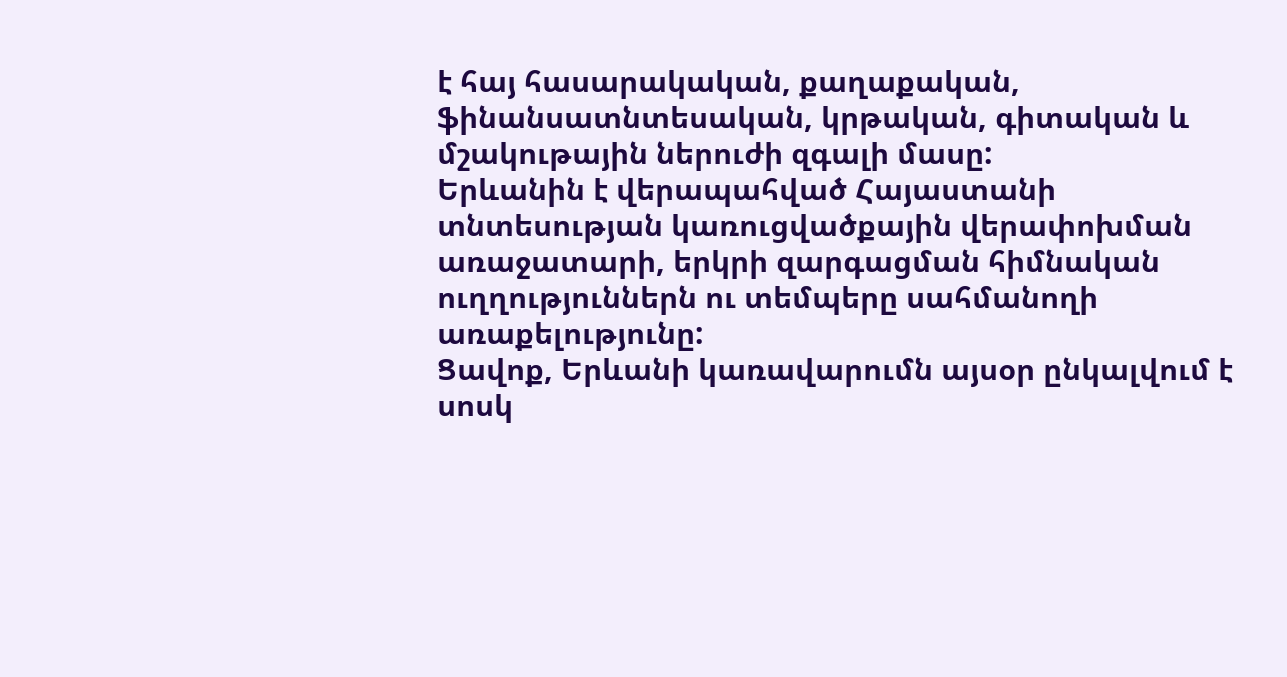է հայ հասարակական, քաղաքական, ֆինանսատնտեսական, կրթական, գիտական և մշակութային ներուժի զգալի մասը:
Երևանին է վերապահված Հայաստանի տնտեսության կառուցվածքային վերափոխման առաջատարի, երկրի զարգացման հիմնական ուղղություններն ու տեմպերը սահմանողի առաքելությունը:
Ցավոք, Երևանի կառավարումն այսօր ընկալվում է սոսկ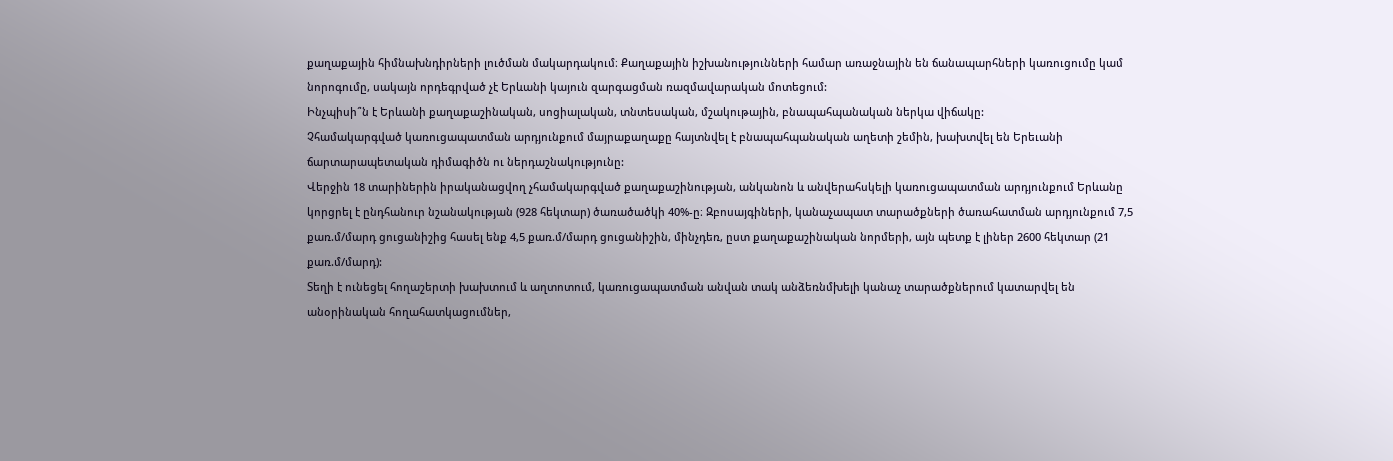քաղաքային հիմնախնդիրների լուծման մակարդակում։ Քաղաքային իշխանությունների համար առաջնային են ճանապարհների կառուցումը կամ նորոգումը, սակայն որդեգրված չէ Երևանի կայուն զարգացման ռազմավարական մոտեցում:
Ինչպիսի՞ն է Երևանի քաղաքաշինական, սոցիալական, տնտեսական, մշակութային, բնապահպանական ներկա վիճակը:
Չհամակարգված կառուցապատման արդյունքում մայրաքաղաքը հայտնվել է բնապահպանական աղետի շեմին, խախտվել են Երեւանի ճարտարապետական դիմագիծն ու ներդաշնակությունը:
Վերջին 18 տարիներին իրականացվող չհամակարգված քաղաքաշինության, անկանոն և անվերահսկելի կառուցապատման արդյունքում Երևանը կորցրել է ընդհանուր նշանակության (928 հեկտար) ծառածածկի 40%-ը։ Զբոսայգիների, կանաչապատ տարածքների ծառահատման արդյունքում 7,5 քառ.մ/մարդ ցուցանիշից հասել ենք 4,5 քառ.մ/մարդ ցուցանիշին, մինչդեռ, ըստ քաղաքաշինական նորմերի, այն պետք է լիներ 2600 հեկտար (21 քառ.մ/մարդ):
Տեղի է ունեցել հողաշերտի խախտում և աղտոտում, կառուցապատման անվան տակ անձեռնմխելի կանաչ տարածքներում կատարվել են անօրինական հողահատկացումներ,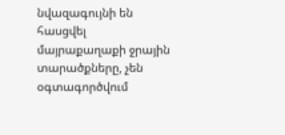նվազագույնի են հասցվել մայրաքաղաքի ջրային տարածքները, չեն օգտագործվում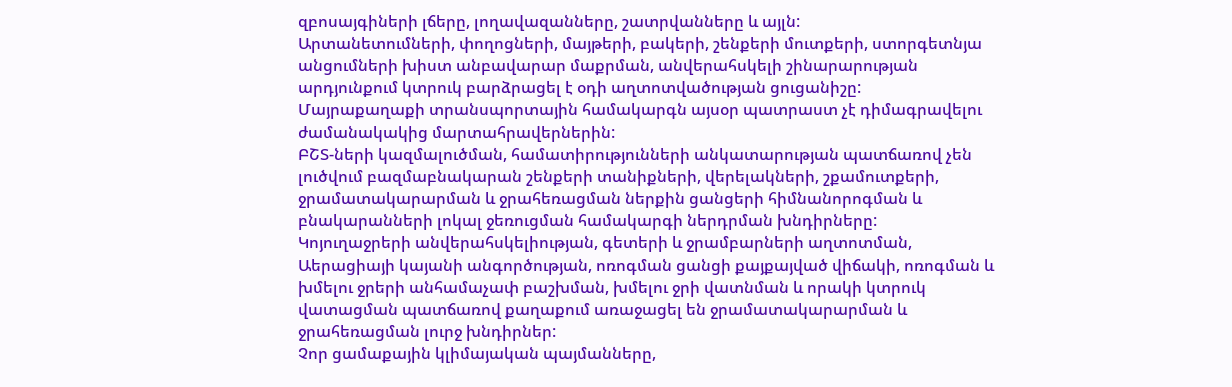զբոսայգիների լճերը, լողավազանները, շատրվանները և այլն:
Արտանետումների, փողոցների, մայթերի, բակերի, շենքերի մուտքերի, ստորգետնյա անցումների խիստ անբավարար մաքրման, անվերահսկելի շինարարության արդյունքում կտրուկ բարձրացել է օդի աղտոտվածության ցուցանիշը:
Մայրաքաղաքի տրանսպորտային համակարգն այսօր պատրաստ չէ դիմագրավելու ժամանակակից մարտահրավերներին:
ԲՇՏ-ների կազմալուծման, համատիրությունների անկատարության պատճառով չեն լուծվում բազմաբնակարան շենքերի տանիքների, վերելակների, շքամուտքերի, ջրամատակարարման և ջրահեռացման ներքին ցանցերի հիմնանորոգման և բնակարանների լոկալ ջեռուցման համակարգի ներդրման խնդիրները:
Կոյուղաջրերի անվերահսկելիության, գետերի և ջրամբարների աղտոտման, Աերացիայի կայանի անգործության, ոռոգման ցանցի քայքայված վիճակի, ոռոգման և խմելու ջրերի անհամաչափ բաշխման, խմելու ջրի վատնման և որակի կտրուկ վատացման պատճառով քաղաքում առաջացել են ջրամատակարարման և ջրահեռացման լուրջ խնդիրներ:
Չոր ցամաքային կլիմայական պայմանները,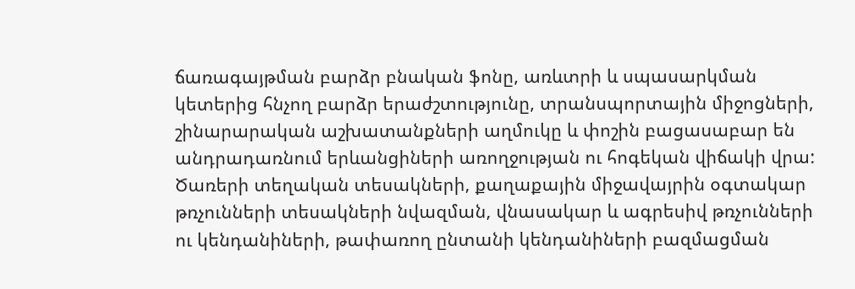ճառագայթման բարձր բնական ֆոնը, առևտրի և սպասարկման կետերից հնչող բարձր երաժշտությունը, տրանսպորտային միջոցների, շինարարական աշխատանքների աղմուկը և փոշին բացասաբար են անդրադառնում երևանցիների առողջության ու հոգեկան վիճակի վրա:
Ծառերի տեղական տեսակների, քաղաքային միջավայրին օգտակար թռչունների տեսակների նվազման, վնասակար և ագրեսիվ թռչունների ու կենդանիների, թափառող ընտանի կենդանիների բազմացման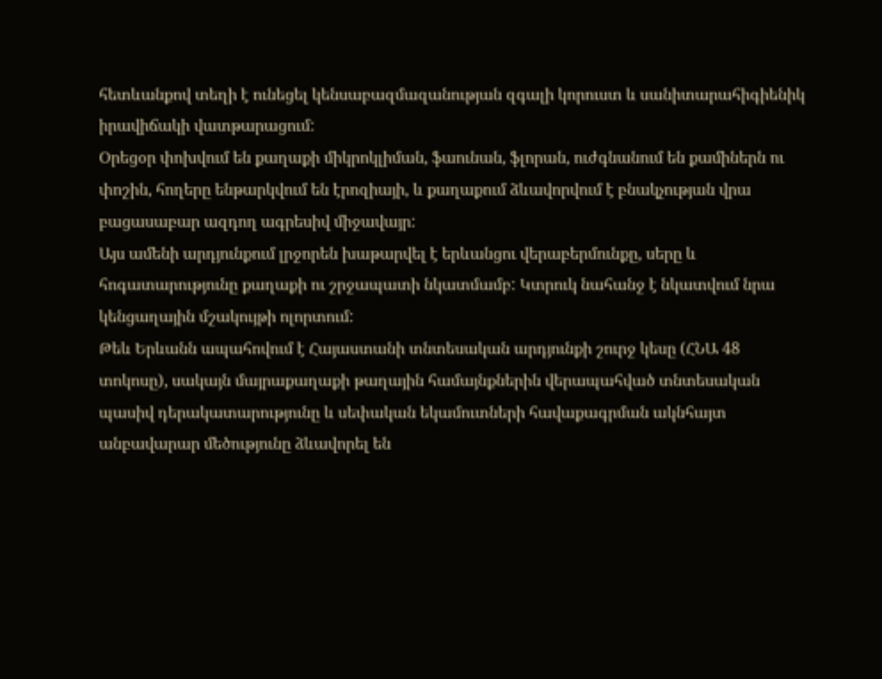հետևանքով տեղի է ունեցել կենսաբազմազանության զգալի կորուստ և սանիտարահիգիենիկ իրավիճակի վատթարացում:
Օրեցօր փոխվում են քաղաքի միկրոկլիման, ֆաունան, ֆլորան, ուժգնանում են քամիներն ու փոշին, հողերը ենթարկվում են էրոզիայի, և քաղաքում ձևավորվում է բնակչության վրա բացասաբար ազդող ագրեսիվ միջավայր:
Այս ամենի արդյունքում լրջորեն խաթարվել է երևանցու վերաբերմունքը, սերը և հոգատարությունը քաղաքի ու շրջապատի նկատմամբ: Կտրուկ նահանջ է նկատվում նրա կենցաղային մշակույթի ոլորտում:
Թեև Երևանն ապահովում է Հայաստանի տնտեսական արդյունքի շուրջ կեսը (ՀՆԱ 48 տոկոսը), սակայն մայրաքաղաքի թաղային համայնքներին վերապահված տնտեսական պասիվ դերակատարությունը և սեփական եկամուտների հավաքագրման ակնհայտ անբավարար մեծությունը ձևավորել են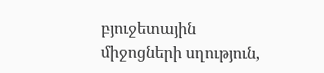բյուջետային միջոցների սղություն,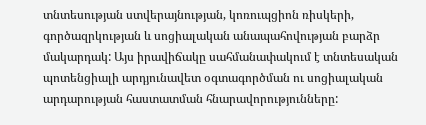տնտեսության ստվերայնության, կոռուպցիոն ռիսկերի, գործազրկության և սոցիալական անապահովության բարձր մակարդակ: Այս իրավիճակը սահմանափակում է տնտեսական պոտենցիալի արդյունավետ օգտագործման ու սոցիալական արդարության հաստատման հնարավորությունները: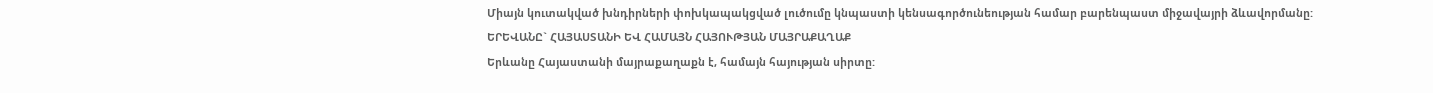Միայն կուտակված խնդիրների փոխկապակցված լուծումը կնպաստի կենսագործունեության համար բարենպաստ միջավայրի ձևավորմանը:
ԵՐԵՎԱՆԸ` ՀԱՅԱՍՏԱՆԻ ԵՎ ՀԱՄԱՅՆ ՀԱՅՈՒԹՅԱՆ ՄԱՅՐԱՔԱՂԱՔ
Երևանը Հայաստանի մայրաքաղաքն է, համայն հայության սիրտը: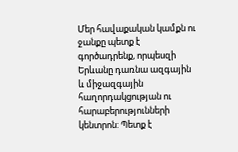Մեր հավաքական կամքն ու ջանքը պետք է գործադրենք, որպեսզի Երևանը դառնա ազգային և միջազգային հաղորդակցության ու հարաբերությունների կենտրոն: Պետք է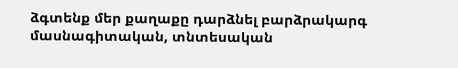ձգտենք մեր քաղաքը դարձնել բարձրակարգ մասնագիտական, տնտեսական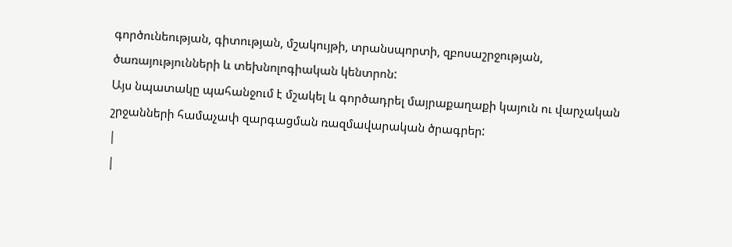գործունեության, գիտության, մշակույթի, տրանսպորտի, զբոսաշրջության, ծառայությունների և տեխնոլոգիական կենտրոն:
Այս նպատակը պահանջում է մշակել և գործադրել մայրաքաղաքի կայուն ու վարչական շրջանների համաչափ զարգացման ռազմավարական ծրագրեր:
|
|